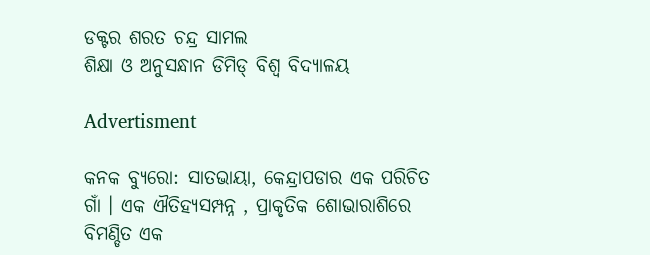ଡକ୍ଟର ଶରତ ଚନ୍ଦ୍ର ସାମଲ
ଶିକ୍ଷା ଓ ଅନୁସନ୍ଧାନ ଡିମିଡ୍ ବିଶ୍ୱ ବିଦ୍ୟାଳୟ

Advertisment

କନକ ବ୍ୟୁରୋ: ସାତଭାୟା, କେନ୍ଦ୍ରାପଡାର ଏକ ପରିଚିତ ଗାଁ । ଏକ ଐତିହ୍ୟସମ୍ପନ୍ନ , ପ୍ରାକୃତିକ ଶୋଭାରାଶିରେ ବିମଣ୍ଡିତ ଏକ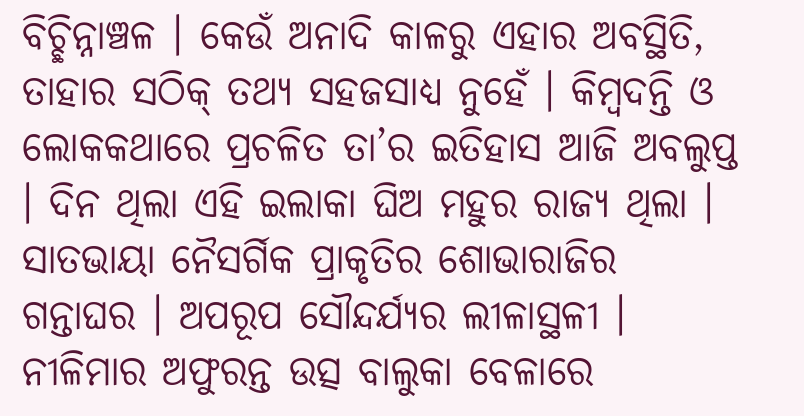ବିଚ୍ଛିନ୍ନାଞ୍ଚଳ । କେଉଁ ଅନାଦି କାଳରୁ ଏହାର ଅବସ୍ଥିତି, ତାହାର ସଠିକ୍ ତଥ୍ୟ ସହଜସାଧ୍ୟ ନୁହେଁ । କିମ୍ବଦନ୍ତି ଓ ଲୋକକଥାରେ ପ୍ରଚଳିତ ତା’ର ଇତିହାସ ଆଜି ଅବଲୁପ୍ତ । ଦିନ ଥିଲା ଏହି ଇଲାକା ଘିଅ ମହୁର ରାଜ୍ୟ ଥିଲା । ସାତଭାୟା ନୈସର୍ଗିକ ପ୍ରାକୃତିର ଶୋଭାରାଜିର ଗନ୍ତାଘର । ଅପରୂପ ସୌନ୍ଦର୍ଯ୍ୟର ଲୀଳାସ୍ଥଳୀ । ନୀଳିମାର ଅଫୁରନ୍ତ ଉତ୍ସ ବାଲୁକା ବେଳାରେ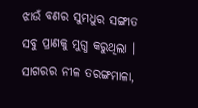ଝାଉଁ ବଣର ସୁମଧୁର ସଙ୍ଗୀତ ସବୁ ପ୍ରାଣକୁ ମୁଗ୍ଧ କରୁଥିଲା । ସାଗରର ନୀଳ ତରଙ୍ଗମାଳା,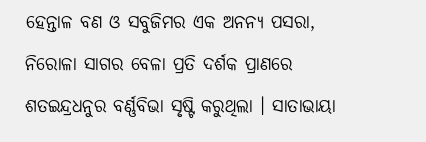ହେନ୍ତାଳ ବଣ ଓ ସବୁଜିମର ଏକ ଅନନ୍ୟ ପସରା, ନିରୋଳା ସାଗର ବେଳା ପ୍ରତି ଦର୍ଶକ ପ୍ରାଣରେ ଶତଇନ୍ଦ୍ରଧନୁର ବର୍ଣ୍ଣବିଭା ସୃଷ୍ଟି କରୁଥିଲା । ସାତାଭାୟା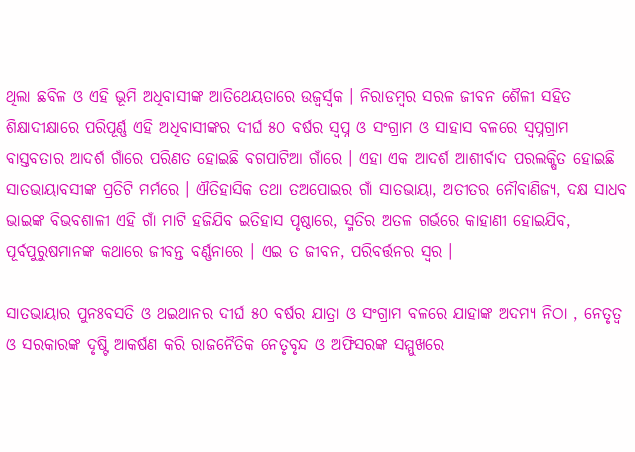ଥିଲା ଛବିଳ ଓ ଏହି ଭୂମି ଅଧିବାସୀଙ୍କ ଆତିଥେୟତାରେ ଉଜ୍ୱର୍ସ୍ୱକ । ନିରାଡମ୍ବର ସରଳ ଜୀବନ ଶୈଳୀ ସହିତ ଶିକ୍ଷାଦୀକ୍ଷାରେ ପରିପୂର୍ଣ୍ଣ ଏହି ଅଧିବାସୀଙ୍କର ଦୀର୍ଘ ୫୦ ବର୍ଷର ସ୍ୱପ୍ନ ଓ ସଂଗ୍ରାମ ଓ ସାହାସ ବଳରେ ସ୍ୱପ୍ନଗ୍ରାମ ବାସ୍ତବତାର ଆଦର୍ଶ ଗାଁରେ ପରିଣତ ହୋଇଛି ବଗପାଟିଆ ଗାଁରେ । ଏହା ଏକ ଆଦର୍ଶ ଆଶୀର୍ବାଦ ପରଲକ୍ଷିତ ହୋଇଛି ସାତଭାୟାବସୀଙ୍କ ପ୍ରତିଟି ମର୍ମରେ । ଐତିହାସିକ ତଥା ତଅପୋଇର ଗାଁ ସାତଭାୟା, ଅତୀତର ନୌବାଣିଜ୍ୟ, ଦକ୍ଷ ସାଧବ ଭାଇଙ୍କ ବିଭବଶାଳୀ ଏହି ଗାଁ ମାଟି ହଜିଯିବ ଇତିହାସ ପୃଷ୍ଠାରେ, ସ୍ମତିର ଅତଳ ଗର୍ଭରେ କାହାଣୀ ହୋଇଯିବ, ପୂର୍ବପୁରୁଷମାନଙ୍କ କଥାରେ ଜୀବନ୍ତ ବର୍ଣ୍ଣନାରେ । ଏଇ ତ ଜୀବନ, ପରିବର୍ତ୍ତନର ସ୍ୱର ।

ସାତଭାୟାର ପୁନଃବସତି ଓ ଥଇଥାନର ଦୀର୍ଘ ୫୦ ବର୍ଷର ଯାତ୍ରା ଓ ସଂଗ୍ରାମ ବଳରେ ଯାହାଙ୍କ ଅଦମ୍ୟ ନିଠା , ନେତୃତ୍ୱ ଓ ସରକାରଙ୍କ ଦୃଷ୍ଟି ଆକର୍ଷଣ କରି ରାଜନୈତିକ ନେତୃବୃନ୍ଦ ଓ ଅଫିସରଙ୍କ ସମ୍ମୁଖରେ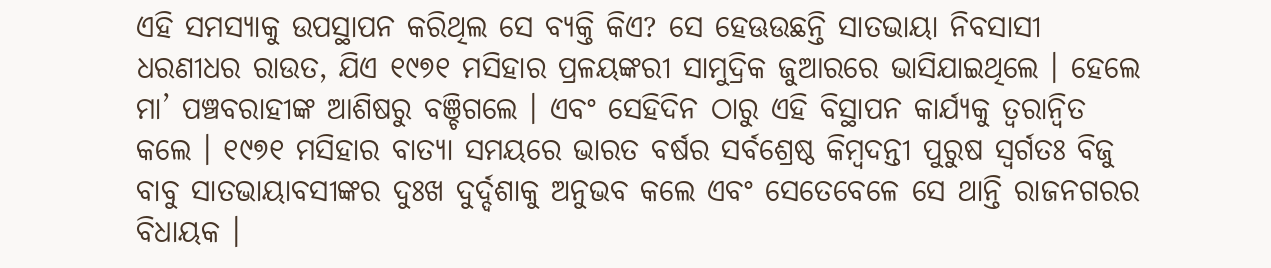ଏହି ସମସ୍ୟାକୁ ଉପସ୍ଥାପନ କରିଥିଲ ସେ ବ୍ୟକ୍ତି କିଏ? ସେ ହେଊଉଛନ୍ତି ସାତଭାୟା ନିବସାସୀ ଧରଣୀଧର ରାଉତ, ଯିଏ ୧୯୭୧ ମସିହାର ପ୍ରଳୟଙ୍କରୀ ସାମୁଦ୍ରିକ ଜୁଆରରେ ଭାସିଯାଇଥିଲେ । ହେଲେ ମା’ ପଞ୍ଚବରାହୀଙ୍କ ଆଶିଷରୁ ବଞ୍ଚିଗଲେ । ଏବଂ ସେହିଦିନ ଠାରୁ ଏହି ବିସ୍ଥାପନ କାର୍ଯ୍ୟକୁ ତ୍ୱରାନ୍ୱିତ କଲେ । ୧୯୭୧ ମସିହାର ବାତ୍ୟା ସମୟରେ ଭାରତ ବର୍ଷର ସର୍ବଶ୍ରେଷ୍ଠ କିମ୍ବଦନ୍ତୀ ପୁରୁଷ ସ୍ୱର୍ଗତଃ ବିଜୁ ବାବୁ ସାତଭାୟାବସୀଙ୍କର ଦୁଃଖ ଦୁର୍ଦ୍ଦଶାକୁ ଅନୁଭବ କଲେ ଏବଂ ସେତେବେଳେ ସେ ଥାନ୍ତି ରାଜନଗରର ବିଧାୟକ ।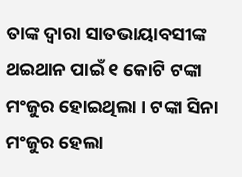ତାଙ୍କ ଦ୍ୱାରା ସାତଭାୟାବସୀଙ୍କ ଥଇଥାନ ପାଇଁ ୧ କୋଟି ଟଙ୍କା ମଂଜୁର ହୋଇଥିଲା । ଟଙ୍କା ସିନା ମଂଜୁର ହେଲା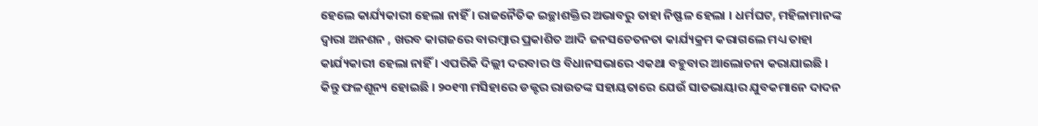ହେଲେ କାର୍ଯ୍ୟକାରୀ ହେଲା ନାହିଁ । ରାଜନୈତିକ ଇଚ୍ଛାଶକ୍ତିର ଅଭାବରୁ ତାହା ନିଷ୍ଫଳ ହେଲା । ଧର୍ମଘଟ, ମହିଳାମାନଙ୍କ ଦ୍ୱାରା ଅନଶନ , ଖରବ କାଗଜରେ ବାରମ୍ବାର ପ୍ରକାଶିତ ଆଦି ଜନସଚେତନତା କାର୍ଯ୍ୟକ୍ରମ କରାଗଲେ ମଧ୍ୟ ତାହା କାର୍ଯ୍ୟକାରୀ ହେଲା ନାହିଁ । ଏପରିକି ଦିଲ୍ଲୀ ଦରବାର ଓ ବିଧାନସଭାରେ ଏକଥା ବହୁବାର ଆଲୋଚନା କରାଯାଇଛି । କିନ୍ତୁ ଫଳଶୂନ୍ୟ ହୋଇଛି । ୨୦୧୩ ମସିହାରେ ଡକ୍ଟର ରାଉତଙ୍କ ସହାୟତାରେ ଯେଉଁ ସାତଭାୟାର ଯୁବକମାନେ ଦାଦନ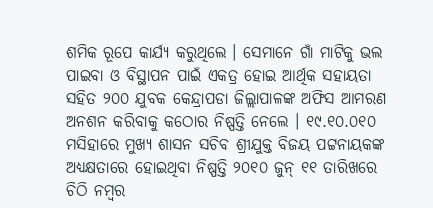ଶମିକ ରୂପେ କାର୍ଯ୍ୟ କରୁଥିଲେ । ସେମାନେ ଗାଁ ମାଟିକୁ ଭଲ ପାଇବା ଓ ବିସ୍ଥାପନ ପାଇଁ ଏକତ୍ର ହୋଇ ଆର୍ଥିକ ସହାୟତା ସହିତ ୨୦୦ ଯୁବକ କେନ୍ଦ୍ରାପଡା ଜିଲ୍ଲାପାଳଙ୍କ ଅଫିସ ଆମରଣ ଅନଶନ କରିବାକୁ କଠୋର ନିଷ୍ପତ୍ତି ନେଲେ । ୧୯.୧୦.୦୧୦ ମସିହାରେ ମୁଖ୍ୟ ଶାସନ ସଚିବ ଶ୍ରୀଯୁକ୍ତ ବିଜୟ ପଟ୍ଟନାୟକଙ୍କ ଅଧ୍ୟକ୍ଷତାରେ ହୋଇଥିବା ନିଷ୍ପତ୍ତି ୨୦୧୦ ଜୁନ୍ ୧୧ ତାରିଖରେ ଚିଠି ନମ୍ବର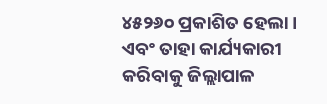୪୫୨୬୦ ପ୍ରକାଶିତ ହେଲା । ଏବଂ ତାହା କାର୍ଯ୍ୟକାରୀ କରିବାକୁ ଜିଲ୍ଲାପାଳ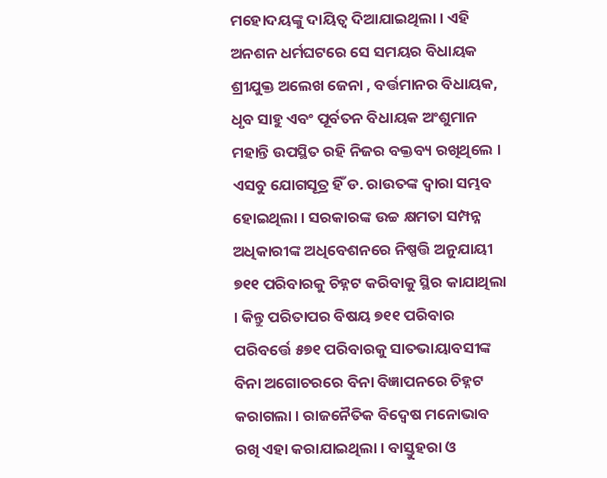ମହୋଦୟଙ୍କୁ ଦାୟିତ୍ୱ ଦିଆଯାଇଥିଲା । ଏହି ଅନଶନ ଧର୍ମଘଟରେ ସେ ସମୟର ବିଧାୟକ ଶ୍ରୀଯୁକ୍ତ ଅଲେଖ ଜେନା , ବର୍ତ୍ତମାନର ବିଧାୟକ, ଧୃବ ସାହୁ ଏବଂ ପୂର୍ବତନ ବିଧାୟକ ଅଂଶୁମାନ ମହାନ୍ତି ଉପସ୍ଥିତ ରହି ନିଜର ବକ୍ତବ୍ୟ ରଖିଥିଲେ । ଏସବୁ ଯୋଗସୂତ୍ର ହିଁ ଡ. ରାଉତଙ୍କ ଦ୍ୱାରା ସମ୍ଭବ ହୋଇଥିଲା । ସରକାରଙ୍କ ଉଚ୍ଚ କ୍ଷମତା ସମ୍ପନ୍ନ ଅଧିକାରୀଙ୍କ ଅଧିବେଶନରେ ନିଷ୍ପତ୍ତି ଅନୁଯାୟୀ ୭୧୧ ପରିବାରକୁ ଚିହ୍ନଟ କରିବାକୁ ସ୍ଥିର କାଯାଥିଲା । କିନ୍ତୁ ପରିତାପର ବିଷୟ ୭୧୧ ପରିବାର ପରିବର୍ତ୍ତେ ୫୭୧ ପରିବାରକୁ ସାତଭାୟାବସୀଙ୍କ ବିନା ଅଗୋଚରରେ ବିନା ବିଜ୍ଞାପନରେ ଚିହ୍ନଟ କରାଗଲା । ରାଜନୈତିକ ବିଦ୍ୱେଷ ମନୋଭାବ ରଖି ଏହା କରାଯାଇଥିଲା । ବାସ୍ତୁହରା ଓ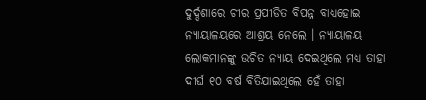ଦୁର୍ଦ୍ଦଶାରେ ଚୀର ପ୍ରପୀଡିତ ବିପନ୍ନ ବାଧ୍ୟହୋଇ ନ୍ୟାୟାଳୟରେ ଆଶ୍ରୟ ନେଲେ । ନ୍ୟାୟାଳୟ ଲୋକମାନଙ୍କୁ ଉଚିତ ନ୍ୟାୟ ଦେଇଥିଲେ ମଧ୍ୟ ତାହା ଦୀର୍ଘ ୧୦ ବର୍ଷ ବିତିଯାଇଥିଲେ ହେଁ ତାହା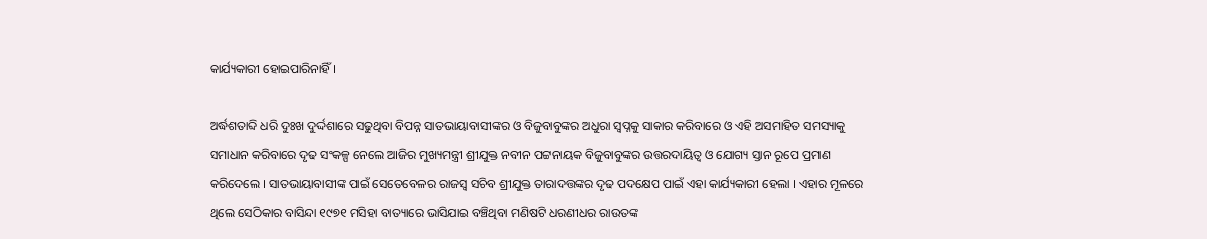କାର୍ଯ୍ୟକାରୀ ହୋଇପାରିନାହିଁ ।

ଅର୍ଦ୍ଧଶତାବ୍ଦି ଧରି ଦୁଃଖ ଦୁର୍ଦ୍ଦଶାରେ ସଢୁଥିବା ବିପନ୍ନ ସାତଭାୟାବାସୀଙ୍କର ଓ ବିଜୁବାବୁଙ୍କର ଅଧୁରା ସ୍ୱପ୍ନକୁ ସାକାର କରିବାରେ ଓ ଏହି ଅସମାହିତ ସମସ୍ୟାକୁ ସମାଧାନ କରିବାରେ ଦୃଢ ସଂକଳ୍ପ ନେଲେ ଆଜିର ମୁଖ୍ୟମନ୍ତ୍ରୀ ଶ୍ରୀଯୁକ୍ତ ନବୀନ ପଟ୍ଟନାୟକ ବିଜୁବାବୁଙ୍କର ଉତ୍ତରଦାୟିତ୍ୱ ଓ ଯୋଗ୍ୟ ସ୍ତାନ ରୂପେ ପ୍ରମାଣ କରିଦେଲେ । ସାତଭାୟାବାସୀଙ୍କ ପାଇଁ ସେତେବେଳର ରାଜସ୍ୱ ସଚିବ ଶ୍ରୀଯୁକ୍ତ ତାରାଦତ୍ତଙ୍କର ଦୃଢ ପଦକ୍ଷେପ ପାଇଁ ଏହା କାର୍ଯ୍ୟକାରୀ ହେଲା । ଏହାର ମୂଳରେ ଥିଲେ ସେଠିକାର ବାସିନ୍ଦା ୧୯୭୧ ମସିହା ବାତ୍ୟାରେ ଭାସିଯାଇ ବଞ୍ଚିଥିବା ମଣିଷଟି ଧରଣୀଧର ରାଉତଙ୍କ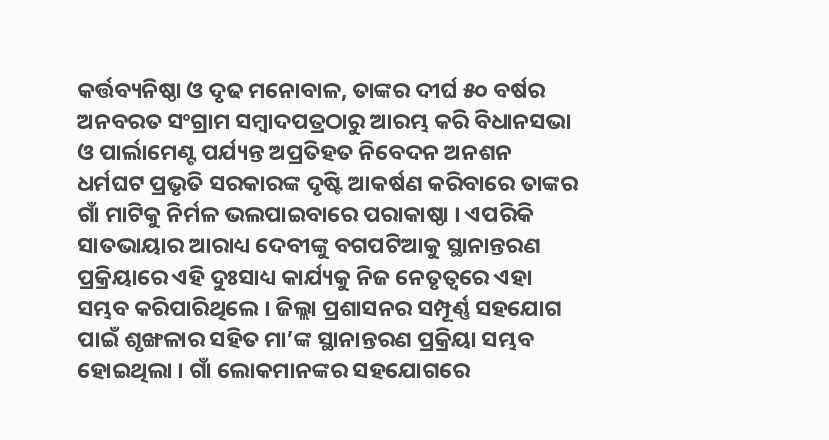କର୍ତ୍ତବ୍ୟନିଷ୍ଠା ଓ ଦୃଢ ମନୋବାଳ, ତାଙ୍କର ଦୀର୍ଘ ୫୦ ବର୍ଷର ଅନବରତ ସଂଗ୍ରାମ ସମ୍ବାଦପତ୍ରଠାରୁ ଆରମ୍ଭ କରି ବିଧାନସଭା ଓ ପାର୍ଲାମେଣ୍ଟ ପର୍ଯ୍ୟନ୍ତ ଅପ୍ରତିହତ ନିବେଦନ ଅନଶନ ଧର୍ମଘଟ ପ୍ରଭୃତି ସରକାରଙ୍କ ଦୃଷ୍ଟି ଆକର୍ଷଣ କରିବାରେ ତାଙ୍କର ଗାଁ ମାଟିକୁ ନିର୍ମଳ ଭଲପାଇବାରେ ପରାକାଷ୍ଠା । ଏପରିକି ସାତଭାୟାର ଆରାଧ୍ୟ ଦେବୀଙ୍କୁ ବଗପଟିଆକୁ ସ୍ଥାନାନ୍ତରଣ ପ୍ରକ୍ରିୟାରେ ଏହି ଦୁଃସାଧ୍ୟ କାର୍ଯ୍ୟକୁ ନିଜ ନେତୃତ୍ୱରେ ଏହା ସମ୍ଭବ କରିପାରିଥିଲେ । ଜିଲ୍ଲା ପ୍ରଶାସନର ସମ୍ପୂର୍ଣ୍ଣ ସହଯୋଗ ପାଇଁ ଶୃଙ୍ଖଳାର ସହିତ ମା’ଙ୍କ ସ୍ଥାନାନ୍ତରଣ ପ୍ରକ୍ରିୟା ସମ୍ଭବ ହୋଇଥିଲା । ଗାଁ ଲୋକମାନଙ୍କର ସହଯୋଗରେ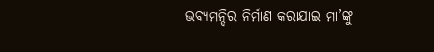ଭବ୍ୟମନ୍ଦିର ନିର୍ମାଣ କରାଯାଇ ମା’ଙ୍କୁ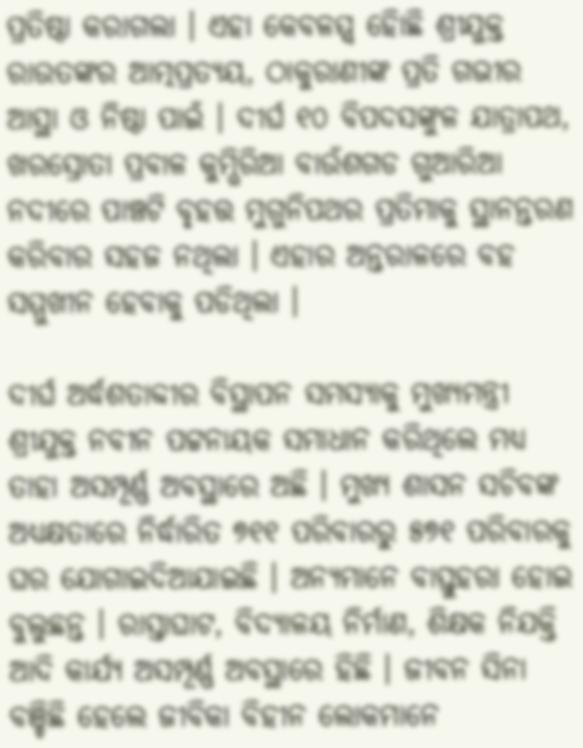ପ୍ରତିଷ୍ଠା କରାଗଲା । ଏହା କେବଳମ୍ମ୍ବ ହୋିଛି ଶ୍ରୀଯୁକ୍ତ ରାଉତଙ୍କର ଆତ୍ମପ୍ରତ୍ୟୟ, ଠାକୁରାଣୀଙ୍କ ପ୍ରତି ଗଭୀର ଆସ୍ଥା ଓ ନିଷ୍ଠା ପାଇଁ । ଦୀର୍ଘ ୧୦ ବିପଦସଙ୍କୁଳ ଯାତ୍ରାପଥ, ଖରସ୍ରୋତା ପ୍ରବାଳ କୁମ୍ଭିରିଆ ବାଉଁଶଗଡ ଗୁଆରିଆ ନଦୀରେ ପାଞ୍ଚଟି ବୃହତ୍ତ ମୁଗୁନିପଥର ପ୍ରତିମାକୁ ସ୍ଥାନନ୍ତରଣ କରିବାର ସହଜ ନଥିଲା । ଏହାର ଅନ୍ତରାଳରେ ବହ ସମ୍ମୁଖୀନ ହେବାକୁ ପଡିଥିଲା ।

ଦୀର୍ଘ ଅର୍ଦ୍ଧଶତାବ୍ଦୀର ବିସ୍ଥାପନ ସମସ୍ୟାକୁ ମୁଖ୍ୟମନ୍ତ୍ରୀ ଶ୍ରୀଯୁକ୍ତ ନବୀନ ପଟ୍ଟନାୟକ ସମାଧାନ କରିଥିଲେ ମଧ୍ୟ ତାହା ଅସମ୍ପୂର୍ଣ୍ଣ ଅବସ୍ଥାରେ ଅଛି । ମୁଖ୍ୟ ଶାସନ ସଚିବଙ୍କ ଅଧ୍ୟକ୍ଷତାରେ ନିର୍ଦ୍ଧାରିତ ୭୧୧ ପରିବାରରୁ ୫୭୧ ପରିବାରକୁ ଘର ଯୋଗାଇଦିଆଯାଇଛି । ଅନ୍ୟମାନେ ବାସ୍ତୁହରା ହୋଇ ବୁଲୁଛନ୍ତ । ରାସ୍ତାଘାଟ, ବିଦ୍ୟାଳୟ ନିର୍ମାଣ, ଶିକ୍ଷକ ନିଯକ୍ତି ଆଦି କାର୍ଯ୍ୟ ଅସମ୍ପୂର୍ଣ୍ଣ ଅବସ୍ଥାରେ ହିଛି । ଜୀବନ ସିନା ବଞ୍ଚିଛି ହେଲେ ଜୀବିକା ବିହୀନ ଲୋକମାନେ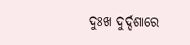ଦୁଃଖ ଦୁର୍ଦ୍ଦଶାରେ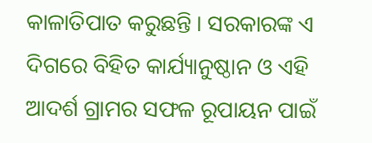କାଳାତିପାତ କରୁଛନ୍ତି । ସରକାରଙ୍କ ଏ ଦିଗରେ ବିହିତ କାର୍ଯ୍ୟାନୁଷ୍ଠାନ ଓ ଏହି ଆଦର୍ଶ ଗ୍ରାମର ସଫଳ ରୂପାୟନ ପାଇଁ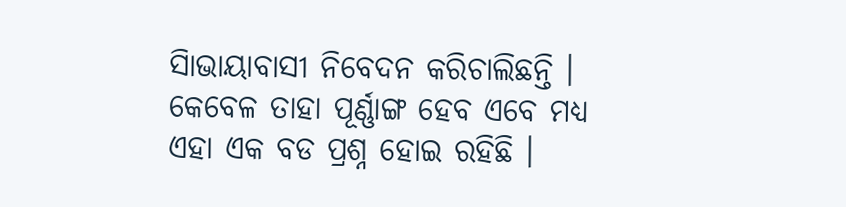ସାିଭାୟାବାସୀ ନିବେଦନ କରିଚାଲିଛନ୍ତି । କେବେଳ ତାହା ପୂର୍ଣ୍ଣାଙ୍ଗ ହେବ ଏବେ ମଧ୍ୟ ଏହା ଏକ ବଡ ପ୍ରଶ୍ନ ହୋଇ ରହିଛି ।